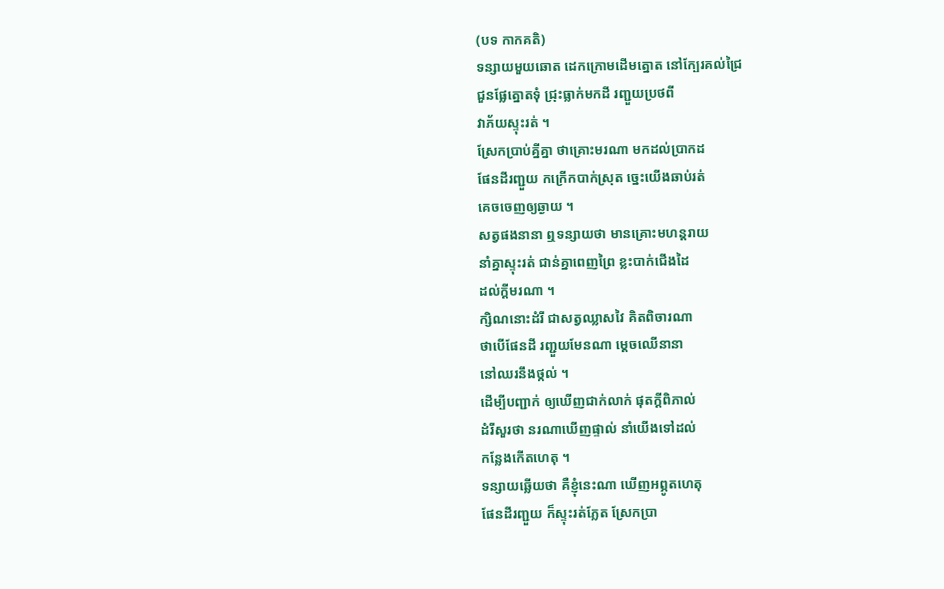(បទ កាកគតិ)
ទន្សាយមួយឆោត ដេកក្រោមដើមត្នោត នៅក្បែរគល់ជ្រៃ
ជួនផ្លែត្នោតទុំ ជ្រុះធ្លាក់មកដី រញ្ជួយប្រថពី
វាភ័យស្ទុះរត់ ។
ស្រែកប្រាប់គ្នីគ្នា ថាគ្រោះមរណា មកដល់ប្រាកដ
ផែនដីរញ្ជួយ កក្រើកបាក់ស្រុត ច្នេះយើងឆាប់រត់
គេចចេញឲ្យឆ្ងាយ ។
សត្វផងនានា ឮទន្សាយថា មានគ្រោះមហន្តរាយ
នាំគ្នាស្ទុះរត់ ជាន់គ្នាពេញព្រៃ ខ្លះបាក់ជើងដៃ
ដល់ក្តីមរណា ។
ក្សិណនោះដំរី ជាសត្វឈ្លាសវៃ គិតពិចារណា
ថាបើផែនដី រញ្ជួយមែនណា ម្តេចឈើនានា
នៅឈរនឹងថ្កល់ ។
ដើម្បីបញ្ជាក់ ឲ្យឃើញជាក់លាក់ ផុតក្តីពិភាល់
ដំរីសួរថា នរណាឃើញផ្ទាល់ នាំយើងទៅដល់
កន្លែងកើតហេតុ ។
ទន្សាយឆ្លើយថា គឺខ្ញុំនេះណា ឃើញអព្ភូតហេតុ
ផែនដីរញ្ជួយ ក៏ស្ទុះរត់ភ្លែត ស្រែកប្រា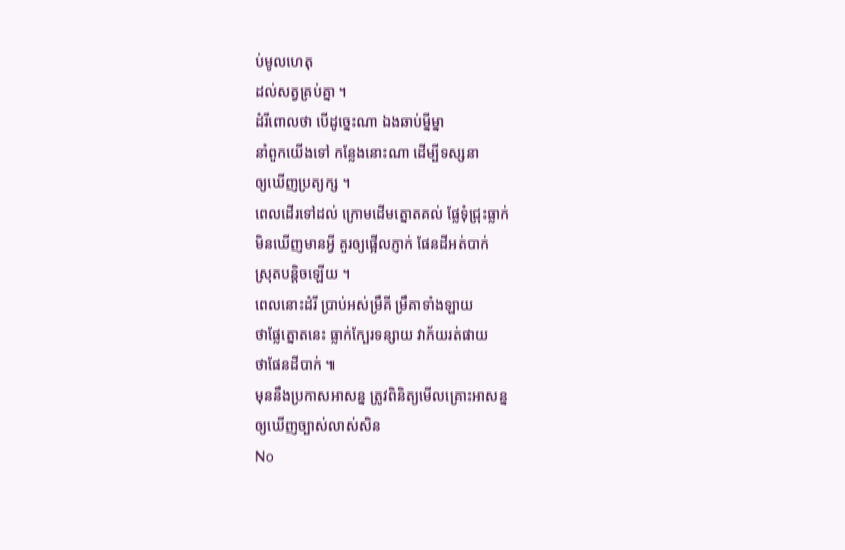ប់មូលហេតុ
ដល់សត្វគ្រប់គ្នា ។
ដំរីពោលថា បើដូច្នេះណា ឯងឆាប់ម្នីម្នា
នាំពួកយើងទៅ កន្លែងនោះណា ដើម្បីទស្សនា
ឲ្យឃើញប្រត្យក្ស ។
ពេលដើរទៅដល់ ក្រោមដើមត្នោតគល់ ផ្លែទុំជ្រុះធ្លាក់
មិនឃើញមានអ្វី គួរឲ្យផ្អើលភ្ញាក់ ផែនដីអត់បាក់
ស្រុតបន្តិចឡើយ ។
ពេលនោះដំរី ប្រាប់អស់ម្រឹគី ម្រឹគាទាំងឡាយ
ថាផ្លែត្នោតនេះ ធ្លាក់ក្បែរទន្សាយ វាភ័យរត់ផាយ
ថាផែនដីបាក់ ៕
មុននឹងប្រកាសអាសន្ន ត្រូវពិនិត្យមើលគ្រោះអាសន្ន
ឲ្យឃើញច្បាស់លាស់សិន
No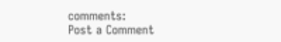comments:
Post a Comment